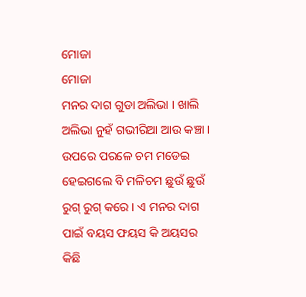ମୋଜା
ମୋଜା
ମନର ଦାଗ ଗୁଡା ଅଲିଭା । ଖାଲି ଅଲିଭା ନୁହଁ ଗଭୀରିଆ ଆଉ କଞ୍ଚା । ଉପରେ ପରଳେ ଚମ ମଡେଇ ହେଇଗଲେ ବି ମଳିଚମ ଛୁଉଁ ଛୁଉଁ ରୁଗ୍ ରୁଗ୍ କରେ । ଏ ମନର ଦାଗ ପାଇଁ ବୟସ ଫୟସ କି ଅୟସର କିଛି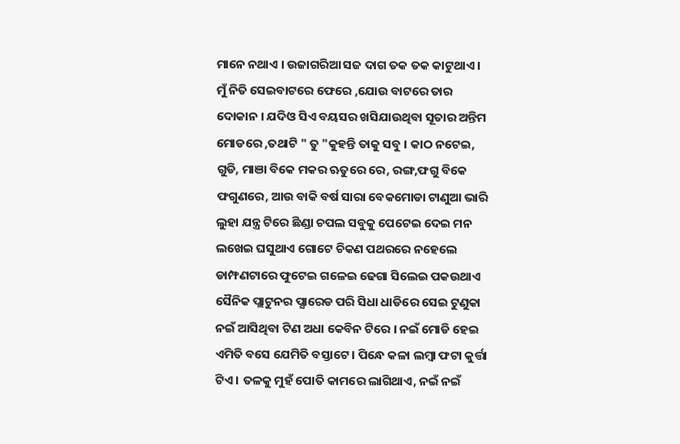ମାନେ ନଥାଏ । ଉଜାଗରିଆ ସଜ ଦାଗ ତକ ତକ କାଟୁଥାଏ ।
ମୁଁ ନିତି ସେଇବାଟରେ ଫେରେ ,ଯୋଉ ବାଟରେ ତାର ଦୋକାନ । ଯଦିଓ ସିଏ ବୟସର ଖସିଯାଉଥିବା ସୂତାର ଅନ୍ତିମ ମୋଡରେ ,ତଥାଟି " ତୁ "କୁହନ୍ତି ତାକୁ ସବୁ । କାଠ ନଟେଇ, ଗୁଡି, ମାଞା ବିକେ ମକର ଋତୁରେ ରେ, ରଙ୍ଗ,ଫଗୁ ବିକେ ଫଗୁଣରେ, ଆଉ ବାକି ବର୍ଷ ସାରା ବେକମୋଡା ଟାଣୁଆ ଭାରି ଲୁହା ଯନ୍ତ୍ର ଟିରେ ଛିଣ୍ଡା ଚପଲ ସବୁକୁ ପେଟେଇ ଦେଇ ମନ ଲଖେଇ ଘସୁଥାଏ ଗୋଟେ ଚିକଣ ପଥରରେ ନହେଲେ ଡାମ୍ଫଣଟାରେ ଫୁଟେଇ ଗଳେଇ ଢେଗା ସିଲେଇ ପକଉଥାଏ ସୈନିକ ପ୍ଲାଟୁନର ପ୍ଯାରେଡ ପରି ସିଧା ଧାଡିରେ ସେଇ ଟୁଣୁକା ନଇଁ ଆସିଥିବା ଟିଣ ଅଧା କେବିନ ଟିରେ । ନଇଁ ମୋଡି ହେଇ ଏମିତି ବସେ ଯେମିତି ବସ୍ତାଟେ । ପିନ୍ଧେ କଳା ଲମ୍ବା ଫଟା କୁର୍ତ୍ତା ଟିଏ । ତଳକୁ ମୁହଁ ପୋତି କାମରେ ଲାଗିଥାଏ, ନଇଁ ନଇଁ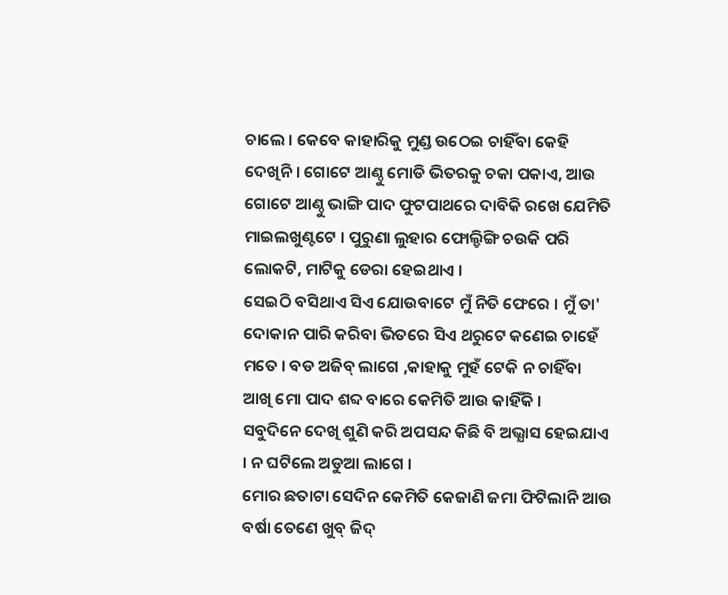ଚାଲେ । କେବେ କାହାରିକୁ ମୁଣ୍ଡ ଉଠେଇ ଚାହିଁବା କେହି ଦେଖିନି । ଗୋଟେ ଆଣ୍ଠୁ ମୋଡି ଭିତରକୁ ଚକା ପକାଏ, ଆଉ ଗୋଟେ ଆଣ୍ଠୁ ଭାଙ୍ଗି ପାଦ ଫୁଟପାଥରେ ଦାବିକି ରଖେ ଯେମିତି ମାଇଲଖୁଣ୍ଟଟେ । ପୁରୁଣା ଲୁହାର ଫୋଲ୍ଡିଙ୍ଗି ଚଉକି ପରି ଲୋକଟି, ମାଟିକୁ ଡେରା ହେଇଥାଏ ।
ସେଇଠି ବସିଥାଏ ସିଏ ଯୋଉବାଟେ ମୁଁ ନିତି ଫେରେ । ମୁଁ ତା' ଦୋକାନ ପାରି କରିବା ଭିତରେ ସିଏ ଥରୁଟେ କଣେଇ ଚାହେଁ ମତେ । ବଡ ଅଜିବ୍ ଲାଗେ ,କାହାକୁ ମୁହଁ ଟେକି ନ ଚାହିଁବା ଆଖି ମୋ ପାଦ ଶବ୍ଦ ବାରେ କେମିତି ଆଉ କାହିଁକି ।
ସବୁଦିନେ ଦେଖି ଶୁଣି କରି ଅପସନ୍ଦ କିଛି ବି ଅଭ୍ଯାସ ହେଇଯାଏ । ନ ଘଟିଲେ ଅଡୁଆ ଲାଗେ ।
ମୋର ଛତାଟା ସେଦିନ କେମିତି କେଜାଣି ଜମା ଫିଟିଲାନି ଆଉ ବର୍ଷା ତେଣେ ଖୁବ୍ ଜିଦ୍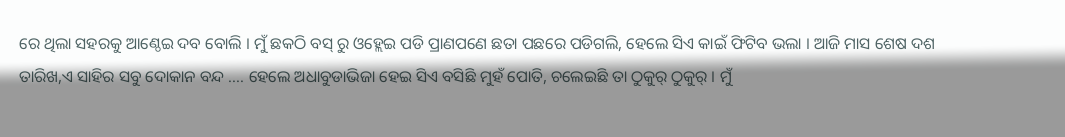ରେ ଥିଲା ସହରକୁ ଆଣ୍ଠେଇ ଦବ ବୋଲି । ମୁଁ ଛକଠି ବସ୍ ରୁ ଓହ୍ଲେଇ ପଡି ପ୍ରାଣପଣେ ଛତା ପଛରେ ପଡିଗଲି, ହେଲେ ସିଏ କାଇଁ ଫିଟିବ ଭଲା । ଆଜି ମାସ ଶେଷ ଦଶ ତାରିଖ,ଏ ସାହିର ସବୁ ଦୋକାନ ବନ୍ଦ .... ହେଲେ ଅଧାବୁଡାଭିଜା ହେଇ ସିଏ ବସିଛି ମୁହଁ ପୋତି, ଚଲେଇଛି ତା ଠୁକୁର୍ ଠୁକୁର୍ । ମୁଁ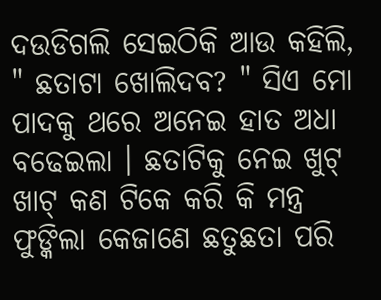ଦଉଡିଗଲି ସେଇଠିକି ଆଉ କହିଲି, " ଛତାଟା ଖୋଲିଦବ? " ସିଏ ମୋ ପାଦକୁ ଥରେ ଅନେଇ ହାତ ଅଧା ବଢେଇଲା । ଛତାଟିକୁ ନେଇ ଖୁଟ୍ ଖାଟ୍ କଣ ଟିକେ କରି କି ମନ୍ତ୍ର ଫୁଙ୍କିଲା କେଜାଣେ ଛତୁଛତା ପରି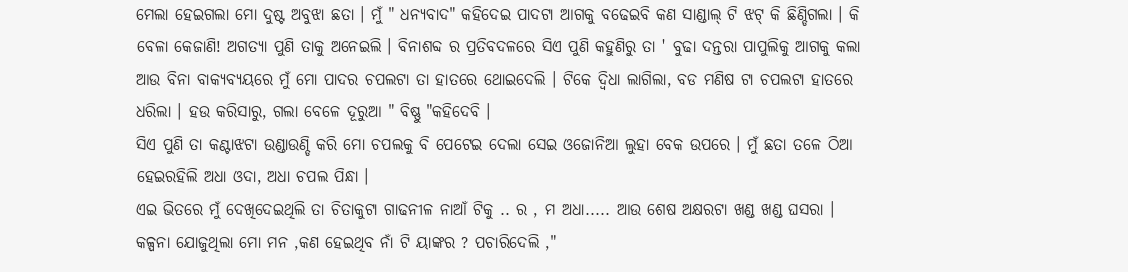ମେଲା ହେଇଗଲା ମୋ ଦୁଷ୍ଟ ଅବୁଝା ଛତା । ମୁଁ " ଧନ୍ୟବାଦ" କହିଦେଇ ପାଦଟା ଆଗକୁ ବଢେଇବି କଣ ସାଣ୍ଡାଲ୍ ଟି ଝଟ୍ କି ଛିଣ୍ଡିଗଲା । କି ବେଳା କେଜାଣି! ଅଗତ୍ଯା ପୁଣି ତାକୁ ଅନେଇଲି । ବିନାଶବ୍ଦ ର ପ୍ରତିବଦଳରେ ସିଏ ପୁଣି କହୁଣିରୁ ତା ' ବୁଢା ଦନ୍ତରା ପାପୁଲିକୁ ଆଗକୁ କଲା ଆଉ ବିନା ବାକ୍ଯବ୍ଯୟରେ ମୁଁ ମୋ ପାଦର ଚପଲଟା ତା ହାତରେ ଥୋଇଦେଲି । ଟିକେ ଦ୍ଵିଧା ଲାଗିଲା, ବଡ ମଣିଷ ଟା ଚପଲଟା ହାତରେ ଧରିଲା । ହଉ କରିସାରୁ, ଗଲା ବେଳେ ଦୂରୁଆ " ବିଷ୍ଣୁ "କହିଦେବି ।
ସିଏ ପୁଣି ତା କଣ୍ଟାଝଟା ଉଣ୍ଡାଉଣ୍ଡି କରି ମୋ ଚପଲକୁ ବି ପେଟେଇ ଦେଲା ସେଇ ଓଜୋନିଆ ଲୁହା ବେକ ଉପରେ । ମୁଁ ଛତା ତଳେ ଠିଆ ହେଇରହିଲି ଅଧା ଓଦା, ଅଧା ଚପଲ ପିନ୍ଧା ।
ଏଇ ଭିତରେ ମୁଁ ଦେଖିଦେଇଥିଲି ତା ଚିତାକୁଟା ଗାଢନୀଳ ନାଆଁ ଟିକୁ .. ର , ମ ଅଧା..... ଆଉ ଶେଷ ଅକ୍ଷରଟା ଖଣ୍ଡ ଖଣ୍ଡ ଘସରା । କଳ୍ପନା ଯୋଜୁଥିଲା ମୋ ମନ ,କଣ ହେଇଥିବ ନାଁ ଟି ୟାଙ୍କର ? ପଚାରିଦେଲି ,"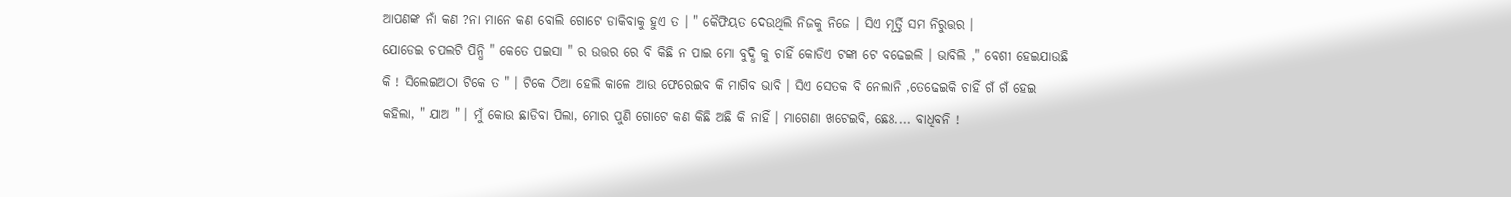ଆପଣଙ୍କ ନାଁ କଣ ?ନା ମାନେ କଣ ବୋଲି ଗୋଟେ ଡାକିବାକୁ ହୁଏ ତ । " କୈଫିୟତ ଦେଉଥିଲି ନିଜକୁ ନିଜେ । ସିଏ ମୂର୍ତ୍ତି ସମ ନିରୁତ୍ତର ।
ଯୋଡେଇ ଚପଲଟି ପିନ୍ଧି " କେତେ ପଇସା " ର ଉତ୍ତର ରେ ବି କିଛି ନ ପାଇ ମୋ ବୁଦ୍ଧି କୁ ଚାହିଁ କୋଡିଏ ଟଙ୍କା ଟେ ବଢେଇଲି । ଭାବିଲି ," ବେଶୀ ହେଇଯାଉଛି କି ! ସିଲେଇଅଠା ଟିକେ ତ " । ଟିକେ ଠିଆ ହେଲି କାଳେ ଆଉ ଫେରେଇବ କି ମାଗିବ ଭାବି । ସିଏ ସେତକ ବି ନେଲାନି ,ତେଢେଇକି ଚାହିଁ ଗଁ ଗଁ ହେଇ କହିଲା, " ଯାଅ " । ମୁଁ କୋଉ ଛାଡିବା ପିଲା, ମୋର ପୁଣି ଗୋଟେ କଣ କିଛି ଅଛି କି ନାହିଁ । ମାଗେଣା ଖଟେଇବି, ଛେଃ.... ବାଧିବନି !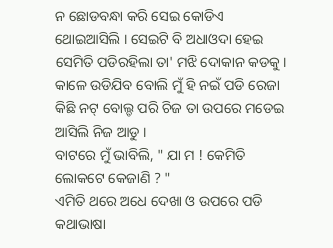ନ ଛୋଡବନ୍ଧା କରି ସେଇ କୋଡିଏ ଥୋଇଆସିଲି । ସେଇଟି ବି ଅଧାଓଦା ହେଇ ସେମିତି ପଡିରହିଲା ତା' ମଝି ଦୋକାନ କଡକୁ । କାଳେ ଉଡିଯିବ ବୋଲି ମୁଁ ହି ନଇଁ ପଡି ରେଜା କିଛି ନଟ୍ ବୋଲ୍ଡ ପରି ଚିଜ ତା ଉପରେ ମଡେଇ ଆସିଲି ନିଜ ଆଡୁ ।
ବାଟରେ ମୁଁ ଭାବିଲି, " ଯା ମ ! କେମିତି ଲୋକଟେ କେଜାଣି ? "
ଏମିତି ଥରେ ଅଧେ ଦେଖା ଓ ଉପରେ ପଡି କଥାଭାଷା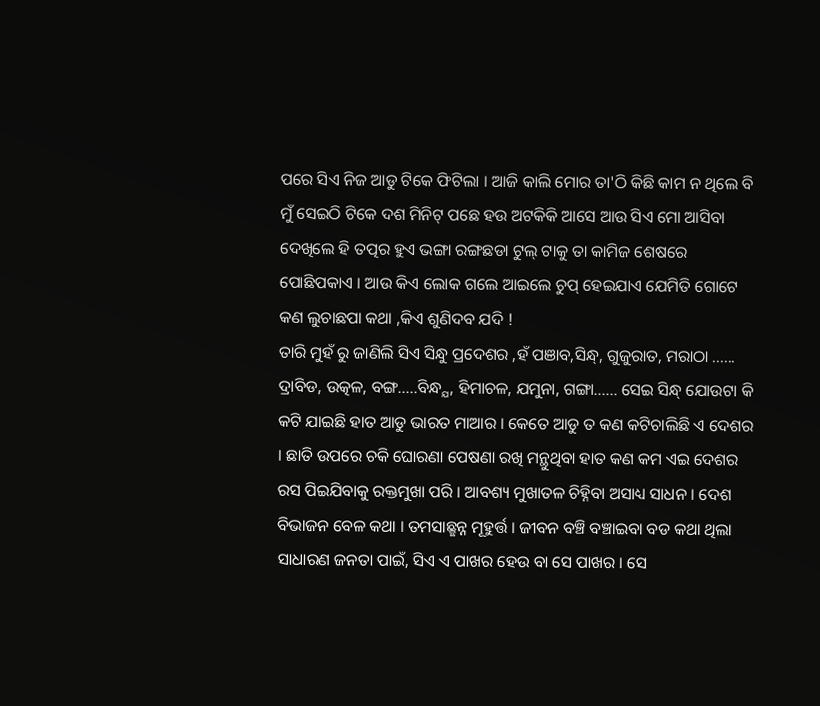ପରେ ସିଏ ନିଜ ଆଡୁ ଟିକେ ଫିଟିଲା । ଆଜି କାଲି ମୋର ତା'ଠି କିଛି କାମ ନ ଥିଲେ ବି ମୁଁ ସେଇଠି ଟିକେ ଦଶ ମିନିଟ୍ ପଛେ ହଉ ଅଟକିକି ଆସେ ଆଉ ସିଏ ମୋ ଆସିବା ଦେଖିଲେ ହି ତତ୍ପର ହୁଏ ଭଙ୍ଗା ରଙ୍ଗଛଡା ଟୁଲ୍ ଟାକୁ ତା କାମିଜ ଶେଷରେ ପୋଛିପକାଏ । ଆଉ କିଏ ଲୋକ ଗଲେ ଆଇଲେ ଚୁପ୍ ହେଇଯାଏ ଯେମିତି ଗୋଟେ କଣ ଲୁଚାଛପା କଥା ,କିଏ ଶୁଣିଦବ ଯଦି !
ତାରି ମୁହଁ ରୁ ଜାଣିଲି ସିଏ ସିନ୍ଧୁ ପ୍ରଦେଶର ,ହଁ ପଞାବ,ସିନ୍ଧ୍, ଗୁଜୁରାତ, ମରାଠା ...... ଦ୍ରାବିଡ, ଉତ୍କଳ, ବଙ୍ଗ.....ବିନ୍ଧ୍ଯ, ହିମାଚଳ, ଯମୁନା, ଗଙ୍ଗା...... ସେଇ ସିନ୍ଧ୍ ଯୋଉଟା କି କଟି ଯାଇଛି ହାତ ଆଡୁ ଭାରତ ମାଆର । କେତେ ଆଡୁ ତ କଣ କଟିଚାଲିଛି ଏ ଦେଶର । ଛାତି ଉପରେ ଚକି ଘୋରଣା ପେଷଣା ରଖି ମନ୍ଥୁଥିବା ହାତ କଣ କମ ଏଇ ଦେଶର ରସ ପିଇଯିବାକୁ ରକ୍ତମୁଖା ପରି । ଆବଶ୍ୟ ମୁଖାତଳ ଚିହ୍ନିବା ଅସାଧ୍ୟ ସାଧନ । ଦେଶ ବିଭାଜନ ବେଳ କଥା । ତମସାଛ୍ଛନ୍ନ ମୂହୁର୍ତ୍ତ । ଜୀବନ ବଞ୍ଚି ବଞ୍ଚାଇବା ବଡ କଥା ଥିଲା ସାଧାରଣ ଜନତା ପାଇଁ, ସିଏ ଏ ପାଖର ହେଉ ବା ସେ ପାଖର । ସେ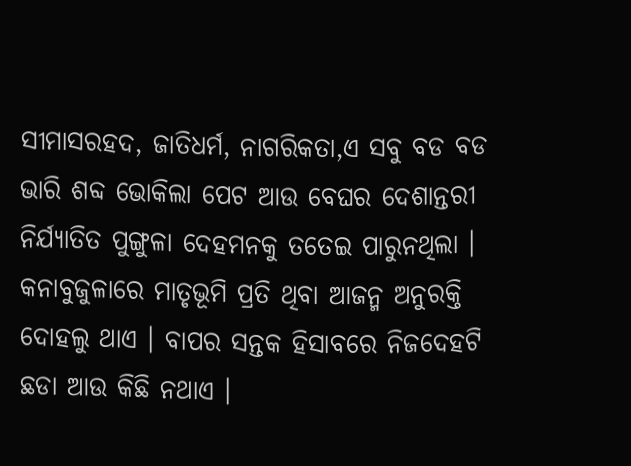ସୀମାସରହଦ, ଜାତିଧର୍ମ, ନାଗରିକତା,ଏ ସବୁ ବଡ ବଡ ଭାରି ଶବ୍ଦ ଭୋକିଲା ପେଟ ଆଉ ବେଘର ଦେଶାନ୍ତରୀ ନିର୍ଯ୍ଯାତିତ ପୁଙ୍ଗୁଳା ଦେହମନକୁ ତତେଇ ପାରୁନଥିଲା । କନାବୁଜୁଳାରେ ମାତୃଭୂମି ପ୍ରତି ଥିବା ଆଜନ୍ମ ଅନୁରକ୍ତି ଦୋହଲୁ ଥାଏ । ବାପର ସନ୍ତକ ହିସାବରେ ନିଜଦେହଟି ଛଡା ଆଉ କିଛି ନଥାଏ ।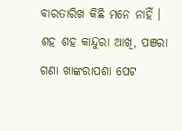ବାରତାରିଖ କିଛି ମନେ ନାହିଁ । ଶହ ଶହ କାନ୍ଦୁରା ଆଖି, ପଞରା ଗଣା ଖାଙ୍କରାପଶା ପେଟ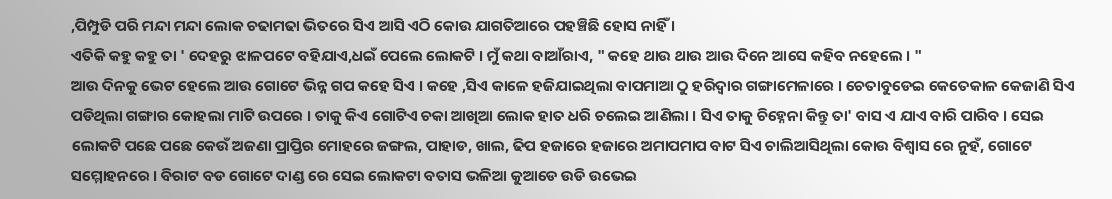,ପିମ୍ପୁଡି ପରି ମନ୍ଦା ମନ୍ଦା ଲୋକ ଚଢାମଢା ଭିତରେ ସିଏ ଆସି ଏଠି କୋଉ ଯାଗତିଆରେ ପହଞ୍ଚିଛି ହୋସ ନାହିଁ ।
ଏତିକି କହୁ କହୁ ତା ' ଦେହରୁ ଝାଳପଟେ ବହିଯାଏ,ଧଇଁ ପେଲେ ଲୋକଟି । ମୁଁ କଥା ବାଆଁରାଏ, " କହେ ଥାଉ ଥାଉ ଆଉ ଦିନେ ଆସେ କହିବ ନହେଲେ । "
ଆଉ ଦିନକୁ ଭେଟ ହେଲେ ଆଉ ଗୋଟେ ଭିନ୍ନ ଗପ କହେ ସିଏ । କହେ ,ସିଏ କାଳେ ହଜିଯାଇଥିଲା ବାପମାଆ ଠୁ ହରିଦ୍ବାର ଗଙ୍ଗାମେଳାରେ । ଚେତାବୁଡେଇ କେତେକାଳ କେଜାଣି ସିଏ ପଡିଥିଲା ଗଙ୍ଗାର କୋହଲା ମାଟି ଉପରେ । ତାକୁ କିଏ ଗୋଟିଏ ଚକା ଆଖିଆ ଲୋକ ହାତ ଧରି ଚଲେଇ ଆଣିଲା । ସିଏ ତାକୁ ଚିହ୍ନେନା କିନ୍ତୁ ତା' ବାସ ଏ ଯାଏ ବାରି ପାରିବ । ସେଇ ଲୋକଟି ପଛେ ପଛେ କେଉଁ ଅଜଣା ପ୍ରାପ୍ତିର ମୋହରେ ଜଙ୍ଗଲ, ପାହାଡ, ଖାଲ, ଢିପ ହଜାରେ ହଜାରେ ଅମାପମାପ ବାଟ ସିଏ ଚାଲିଆସିଥିଲା କୋଉ ବିଶ୍ବାସ ରେ ନୁହଁ, ଗୋଟେ ସମ୍ମୋହନରେ । ବିରାଟ ବଡ ଗୋଟେ ଦାଣ୍ଡ ରେ ସେଇ ଲୋକଟା ବତାସ ଭଳିଆ କୁଆଡେ ଉଡି ଉଭେଇ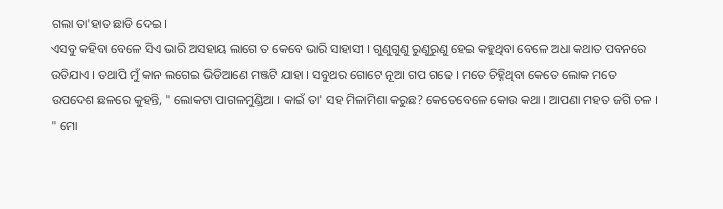ଗଲା ତା'ହାତ ଛାଡି ଦେଇ ।
ଏସବୁ କହିବା ବେଳେ ସିଏ ଭାରି ଅସହାୟ ଲାଗେ ତ କେବେ ଭାରି ସାହାସୀ । ଗୁଣୁଗୁଣୁ ରୁଣୁରୁଣୁ ହେଇ କହୁଥିବା ବେଳେ ଅଧା କଥାତ ପବନରେ ଉଡିଯାଏ । ତଥାପି ମୁଁ କାନ ଲଗେଇ ଭିଡିଆଣେ ମଞ୍ଜଟି ଯାହା । ସବୁଥର ଗୋଟେ ନୂଆ ଗପ ଗଢେ । ମତେ ଚିହ୍ନିଥିବା କେତେ ଲୋକ ମତେ ଉପଦେଶ ଛଳରେ କୁହନ୍ତି, " ଲୋକଟା ପାଗଳମୁଣ୍ଡିଆ । କାଇଁ ତା' ସହ ମିଳାମିଶା କରୁଛ? କେତେବେଳେ କୋଉ କଥା । ଆପଣା ମହତ ଜଗି ଚଳ । " ମୋ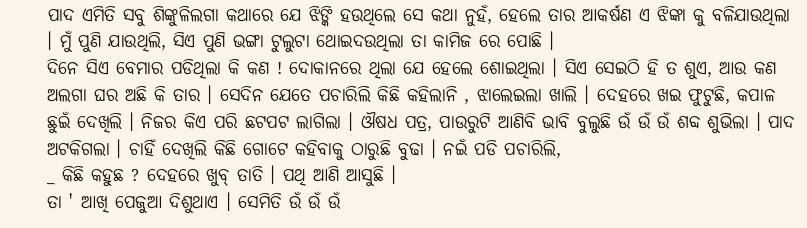ପାଦ ଏମିତି ସବୁ ଶିଙ୍କୁଳିଲଗା କଥାରେ ଯେ ଝିଙ୍କି ହଉଥିଲେ ସେ କଥା ନୁହଁ, ହେଲେ ତାର ଆକର୍ଷଣ ଏ ଝିଙ୍କା କୁ ବଳିଯାଉଥିଲା । ମୁଁ ପୁଣି ଯାଉଥିଲି, ସିଏ ପୁଣି ଭଙ୍ଗା ଟୁଲୁଟା ଥୋଇଦଉଥିଲା ତା କାମିଜ ରେ ପୋଛି ।
ଦିନେ ସିଏ ବେମାର ପଡିଥିଲା କି କଣ ! ଦୋକାନରେ ଥିଲା ଯେ ହେଲେ ଶୋଇଥିଲା । ସିଏ ସେଇଠି ହି ତ ଶୁଏ, ଆଉ କଣ ଅଲଗା ଘର ଅଛି କି ତାର । ସେଦିନ ଯେତେ ପଚାରିଲି କିଛି କହିଲାନି , ଝାଲେଇଲା ଖାଲି । ଦେହରେ ଖଇ ଫୁଟୁଛି, କପାଳ ଛୁଇଁ ଦେଖିଲି । ନିଜର କିଏ ପରି ଛଟପଟ ଲାଗିଲା । ଔଷଧ ପତ୍ର, ପାଉରୁଟି ଆଣିବି ଭାବି ବୁଲୁଛି ଉଁ ଉଁ ଉଁ ଶବ୍ଦ ଶୁଭିଲା । ପାଦ ଅଟକିଗଲା । ଚାହିଁ ଦେଖିଲି କିଛି ଗୋଟେ କହିବାକୁ ଠାରୁଛି ବୁଢା । ନଇଁ ପଡି ପଚାରିଲି,
_ କିଛି କହୁଛ ? ଦେହରେ ଖୁବ୍ ତାତି । ପଥି ଆଣି ଆସୁଛି ।
ତା ' ଆଖି ପେଜୁଆ ଦିଶୁଥାଏ । ସେମିତି ଉଁ ଉଁ ଉଁ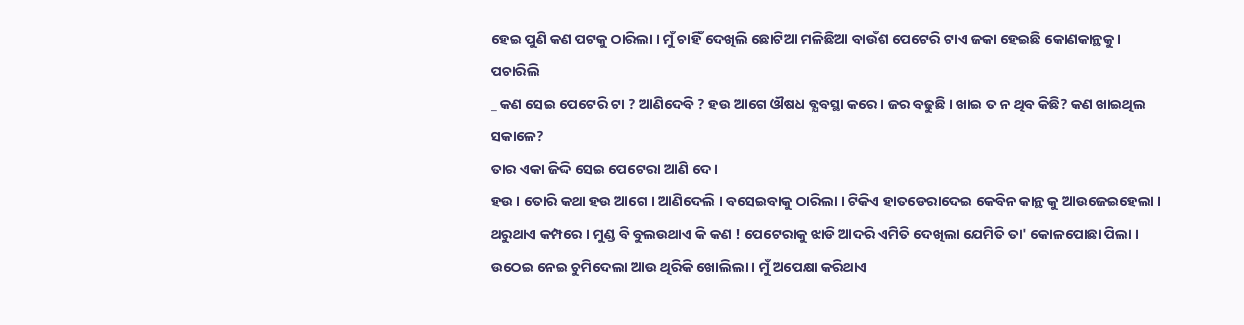ହେଇ ପୁଣି କଣ ପଟକୁ ଠାରିଲା । ମୁଁ ଚାହିଁ ଦେଖିଲି ଛୋଟିଆ ମଳିଛିଆ ବାଉଁଶ ପେଟେରି ଟାଏ ଜକା ହେଇଛି କୋଣକାନ୍ଥକୁ । ପଚାରିଲି
_ କଣ ସେଇ ପେଟେରି ଟା ? ଆଣିଦେବି ? ହଉ ଆଗେ ଔଷଧ ବ୍ଯବସ୍ଥା କରେ । ଜର ବଢୁଛି । ଖାଇ ତ ନ ଥିବ କିଛି? କଣ ଖାଇଥିଲ ସକାଳେ?
ତାର ଏକା ଜିଦ୍ଦି ସେଇ ପେଟେରା ଆଣି ଦେ ।
ହଉ । ତୋରି କଥା ହଉ ଆଗେ । ଆଣିଦେଲି । ବସେଇବାକୁ ଠାରିଲା । ଟିକିଏ ହାତଡେରାଦେଇ କେବିନ କାନ୍ଥ କୁ ଆଉଜେଇହେଲା । ଥରୁଥାଏ କମ୍ପରେ । ମୁଣ୍ଡ ବି ବୁଲଉଥାଏ କି କଣ ! ପେଟେରାକୁ ଝାଡି ଆଦରି ଏମିତି ଦେଖିଲା ଯେମିତି ତା' କୋଳପୋଛା ପିଲା । ଉଠେଇ ନେଇ ଚୁମିଦେଲା ଆଉ ଥିରିକି ଖୋଲିଲା । ମୁଁ ଅପେକ୍ଷା କରିଥାଏ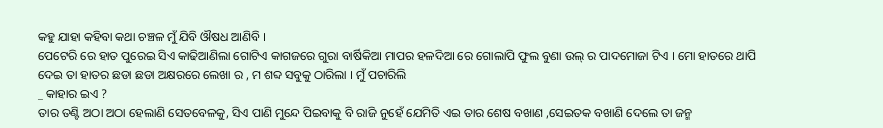କହୁ ଯାହା କହିବା କଥା ଚଞ୍ଚଳ ମୁଁ ଯିବି ଔଷଧ ଆଣିବି ।
ପେଟେରି ରେ ହାତ ପୁରେଇ ସିଏ କାଢିଆଣିଲା ଗୋଟିଏ କାଗଜରେ ଗୁରା ବାର୍ଷିକିଆ ମାପର ହଳଦିଆ ରେ ଗୋଲାପି ଫୁଲ ବୁଣା ଉଲ୍ ର ପାଦମୋଜା ଟିଏ । ମୋ ହାତରେ ଥାପି ଦେଇ ତା ହାତର ଛଡା ଛଡା ଅକ୍ଷରରେ ଲେଖା ର , ମ ଶବ୍ଦ ସବୁକୁ ଠାରିଲା । ମୁଁ ପଚାରିଲି
_ କାହାର ଇଏ ?
ତାର ତଣ୍ଟି ଅଠା ଅଠା ହେଲାଣି ସେତବେଳକୁ, ସିଏ ପାଣି ମୁନ୍ଦେ ପିଇବାକୁ ବି ରାଜି ନୁହେଁ ଯେମିତି ଏଇ ତାର ଶେଷ ବଖାଣ ,ସେଇତକ ବଖାଣି ଦେଲେ ତା ଜନ୍ମ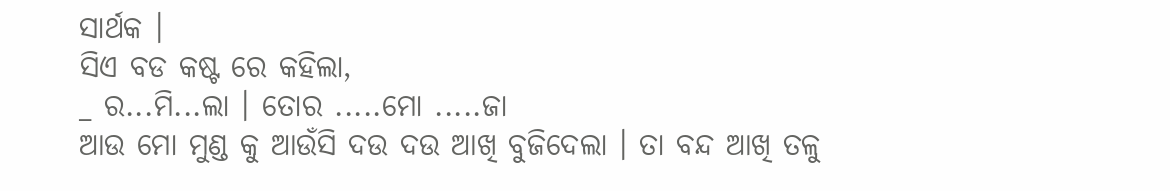ସାର୍ଥକ ।
ସିଏ ବଡ କଷ୍ଟ ରେ କହିଲା,
_ ର...ମି...ଲା । ତୋର .....ମୋ .....ଜା
ଆଉ ମୋ ମୁଣ୍ଡ କୁ ଆଉଁସି ଦଉ ଦଉ ଆଖି ବୁଜିଦେଲା । ତା ବନ୍ଦ ଆଖି ତଳୁ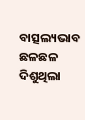ବାତ୍ସଲ୍ୟଭାବ ଛଳଛଳ ଦିଶୁଥିଲା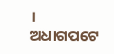।
ଅଧାଗପଟେ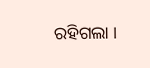ରହିଗଲା ।